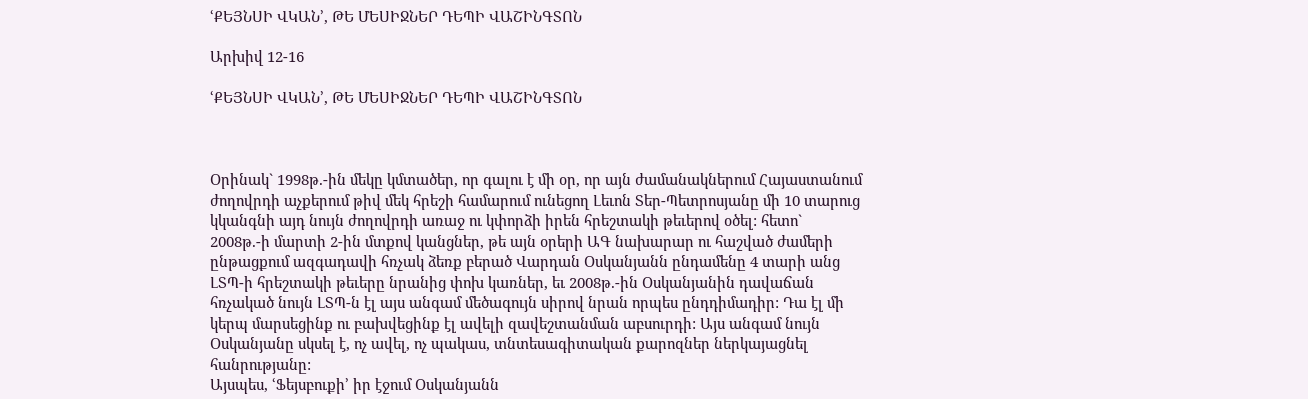ՙՔԵՅՆՍԻ ՎԿԱՆ՚, ԹԵ ՄԵՍԻՋՆԵՐ ԴԵՊԻ ՎԱՇԻՆԳՏՈՆ

Արխիվ 12-16

ՙՔԵՅՆՍԻ ՎԿԱՆ՚, ԹԵ ՄԵՍԻՋՆԵՐ ԴԵՊԻ ՎԱՇԻՆԳՏՈՆ



Օրինակ` 1998թ.-ին մեկը կմտածեր, որ գալու է մի օր, որ այն ժամանակներում Հայաստանում ժողովրդի աչքերում թիվ մեկ հրեշի համարում ունեցող Լեւոն Տեր-Պետրոսյանը մի 10 տարուց կկանգնի այդ նույն ժողովրդի առաջ ու կփորձի իրեն հրեշտակի թեւերով օծել: հետո` 2008թ.-ի մարտի 2-ին մտքով կանցներ, թե այն օրերի ԱԳ նախարար ու հաշված ժամերի ընթացքում ազգադավի հռչակ ձեռք բերած Վարդան Օսկանյանն ընդամենը 4 տարի անց ԼՏՊ-ի հրեշտակի թեւերը նրանից փոխ կառներ, եւ 2008թ.-ին Օսկանյանին դավաճան հռչակած նույն ԼՏՊ-ն էլ այս անգամ մեծագույն սիրով նրան որպես ընդդիմադիր: Դա էլ մի կերպ մարսեցինք ու բախվեցինք էլ ավելի զավեշտանման աբսուրդի: Այս անգամ նույն Օսկանյանը սկսել է, ոչ ավել, ոչ պակաս, տնտեսագիտական քարոզներ ներկայացնել հանրությանը:
Այսպես, ՙՖեյսբուքի՚ իր էջում Օսկանյանն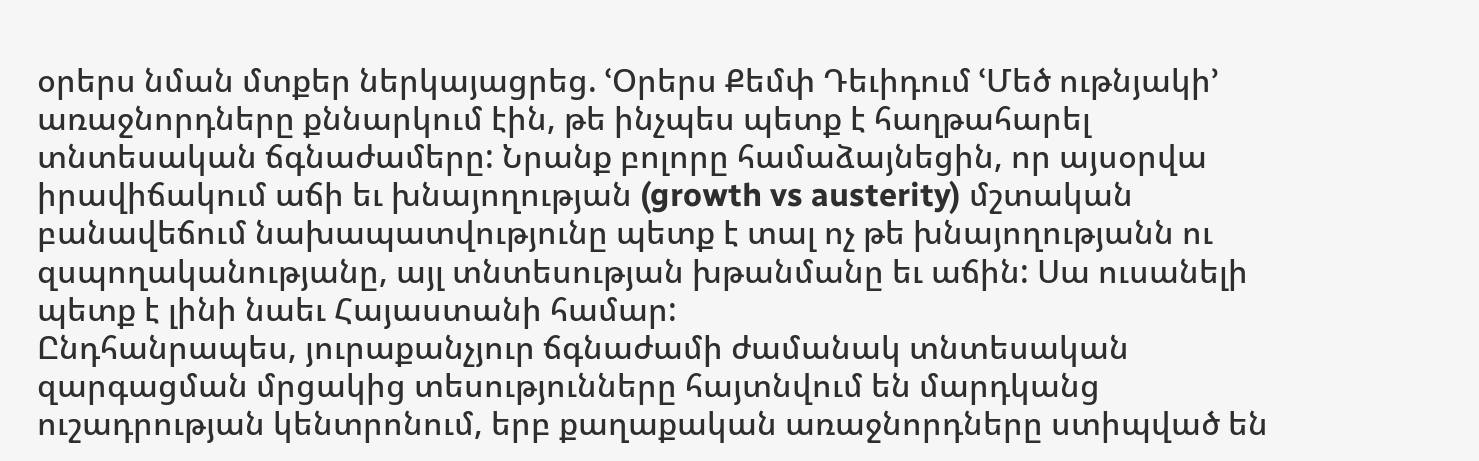օրերս նման մտքեր ներկայացրեց. ՙՕրերս Քեմփ Դեւիդում ՙՄեծ ութնյակի՚ առաջնորդները քննարկում էին, թե ինչպես պետք է հաղթահարել տնտեսական ճգնաժամերը: Նրանք բոլորը համաձայնեցին, որ այսօրվա իրավիճակում աճի եւ խնայողության (growth vs austerity) մշտական բանավեճում նախապատվությունը պետք է տալ ոչ թե խնայողությանն ու զսպողականությանը, այլ տնտեսության խթանմանը եւ աճին: Սա ուսանելի պետք է լինի նաեւ Հայաստանի համար:
Ընդհանրապես, յուրաքանչյուր ճգնաժամի ժամանակ տնտեսական զարգացման մրցակից տեսությունները հայտնվում են մարդկանց ուշադրության կենտրոնում, երբ քաղաքական առաջնորդները ստիպված են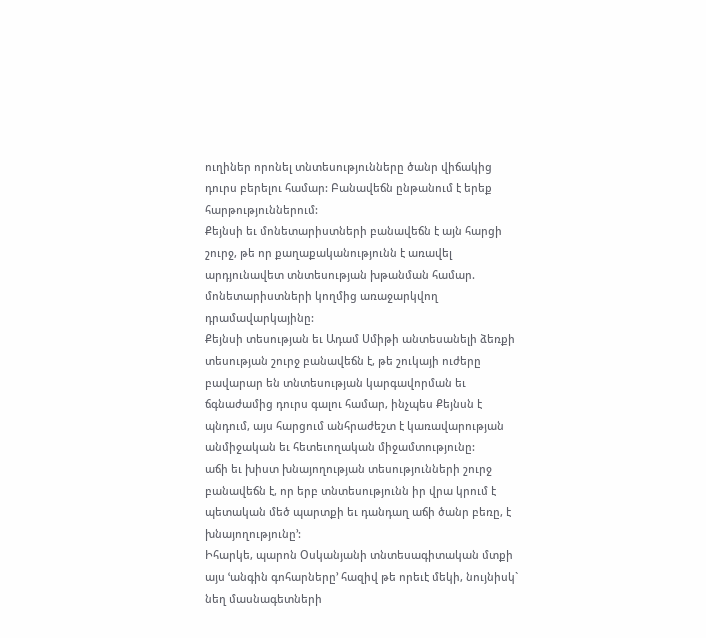ուղիներ որոնել տնտեսությունները ծանր վիճակից դուրս բերելու համար: Բանավեճն ընթանում է երեք հարթություններում:
Քեյնսի եւ մոնետարիստների բանավեճն է այն հարցի շուրջ, թե որ քաղաքականությունն է առավել արդյունավետ տնտեսության խթանման համար. մոնետարիստների կողմից առաջարկվող դրամավարկայինը:
Քեյնսի տեսության եւ Ադամ Սմիթի անտեսանելի ձեռքի տեսության շուրջ բանավեճն է, թե շուկայի ուժերը բավարար են տնտեսության կարգավորման եւ ճգնաժամից դուրս գալու համար, ինչպես Քեյնսն է պնդում, այս հարցում անհրաժեշտ է կառավարության անմիջական եւ հետեւողական միջամտությունը:
աճի եւ խիստ խնայողության տեսությունների շուրջ բանավեճն է, որ երբ տնտեսությունն իր վրա կրում է պետական մեծ պարտքի եւ դանդաղ աճի ծանր բեռը, է խնայողությունը՚:
Իհարկե, պարոն Օսկանյանի տնտեսագիտական մտքի այս ՙանգին գոհարները՚ հազիվ թե որեւէ մեկի, նույնիսկ` նեղ մասնագետների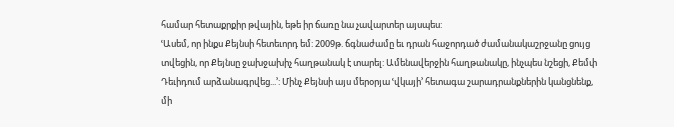համար հետաքրքիր թվային, եթե իր ճառը նա չավարտեր այսպես:
ՙԱսեմ, որ ինքս Քեյնսի հետեւորդ եմ: 2009թ. ճգնաժամը եւ դրան հաջորդած ժամանակաշրջանը ցույց տվեցին, որ Քեյնսը ջախջախիչ հաղթանակ է տարել: Ամենավերջին հաղթանակը, ինչպես նշեցի, Քեմփ Դեւիդում արձանագրվեց...՚: Մինչ Քեյնսի այս մերօրյա ՙվկայի՚ հետագա շարադրանքներին կանցնենք, մի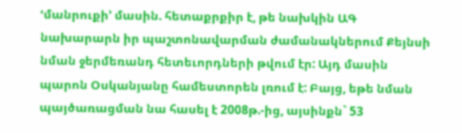ՙմանրուքի՚ մասին. հետաքրքիր է, թե նախկին ԱԳ նախարարն իր պաշտոնավարման ժամանակներում Քեյնսի նման ջերմեռանդ հետեւորդների թվում էր: Այդ մասին պարոն Օսկանյանը համեստորեն լռում է: Բայց, եթե նման պայծառացման նա հասել է 2008թ.-ից, այսինքն` 53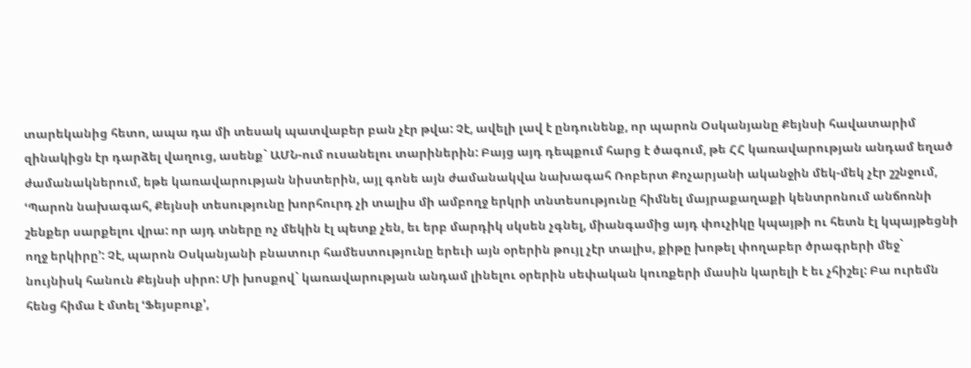տարեկանից հետո, ապա դա մի տեսակ պատվաբեր բան չէր թվա: Չէ, ավելի լավ է ընդունենք, որ պարոն Օսկանյանը Քեյնսի հավատարիմ զինակիցն էր դարձել վաղուց, ասենք` ԱՄՆ-ում ուսանելու տարիներին: Բայց այդ դեպքում հարց է ծագում, թե ՀՀ կառավարության անդամ եղած ժամանակներում, եթե կառավարության նիստերին, այլ գոնե այն ժամանակվա նախագահ Ռոբերտ Քոչարյանի ականջին մեկ-մեկ չէր շշնջում, ՙՊարոն նախագահ, Քեյնսի տեսությունը խորհուրդ չի տալիս մի ամբողջ երկրի տնտեսությունը հիմնել մայրաքաղաքի կենտրոնում անճոռնի շենքեր սարքելու վրա: որ այդ տները ոչ մեկին էլ պետք չեն, եւ երբ մարդիկ սկսեն չգնել, միանգամից այդ փուչիկը կպայթի ու հետն էլ կպայթեցնի ողջ երկիրը՚: Չէ, պարոն Օսկանյանի բնատուր համեստությունը երեւի այն օրերին թույլ չէր տալիս, քիթը խոթել փողաբեր ծրագրերի մեջ` նույնիսկ հանուն Քեյնսի սիրո: Մի խոսքով` կառավարության անդամ լինելու օրերին սեփական կուռքերի մասին կարելի է եւ չհիշել: Բա ուրեմն հենց հիմա է մտել ՙՖեյսբուք՚,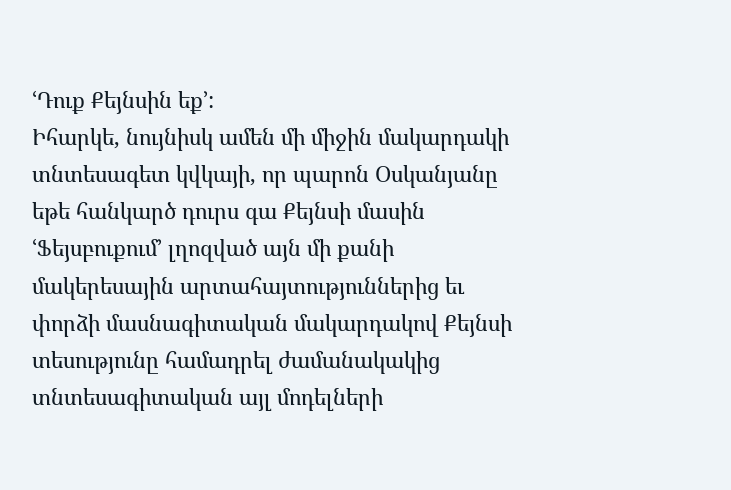ՙԴուք Քեյնսին եք՚:
Իհարկե, նույնիսկ ամեն մի միջին մակարդակի տնտեսագետ կվկայի, որ պարոն Օսկանյանը եթե հանկարծ դուրս գա Քեյնսի մասին ՙՖեյսբուքում՚ լղոզված այն մի քանի մակերեսային արտահայտություններից եւ փորձի մասնագիտական մակարդակով Քեյնսի տեսությունը համադրել ժամանակակից տնտեսագիտական այլ մոդելների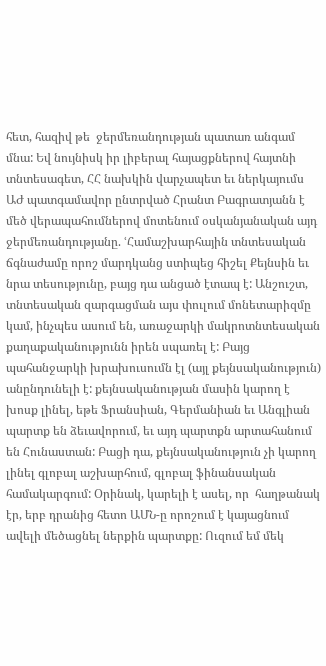հետ, հազիվ թե  ջերմեռանդության պատառ անգամ մնա: Եվ նույնիսկ իր լիբերալ հայացքներով հայտնի տնտեսագետ, ՀՀ նախկին վարչապետ եւ ներկայումս ԱԺ պատգամավոր ընտրված Հրանտ Բագրատյանն է մեծ վերապահումներով մոտենում օսկանյանական այդ ջերմեռանդությանը. ՙՀամաշխարհային տնտեսական ճգնաժամը որոշ մարդկանց ստիպեց հիշել Քեյնսին եւ նրա տեսությունը, բայց դա անցած էտապ է: Անշուշտ, տնտեսական զարգացման այս փուլում մոնետարիզմը կամ, ինչպես ասում են, առաջարկի մակրոտնտեսական քաղաքականությունն իրեն սպառել է: Բայց պահանջարկի խրախուսումն էլ (այլ քեյնսականություն) անընդունելի է: քեյնսականության մասին կարող է խոսք լինել, եթե Ֆրանսիան, Գերմանիան եւ Անգլիան պարտք են ձեւավորում, եւ այդ պարտքն արտահանում են Հունաստան: Բացի դա, քեյնսականություն չի կարող լինել գլոբալ աշխարհում, գլոբալ ֆինանսական համակարգում: Օրինակ, կարելի է ասել, որ  հաղթանակ էր, երբ դրանից հետո ԱՄՆ-ը որոշում է կայացնում ավելի մեծացնել ներքին պարտքը: Ուզում եմ մեկ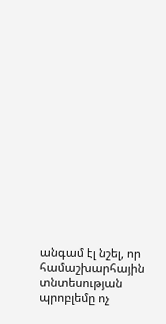անգամ էլ նշել, որ համաշխարհային տնտեսության պրոբլեմը ոչ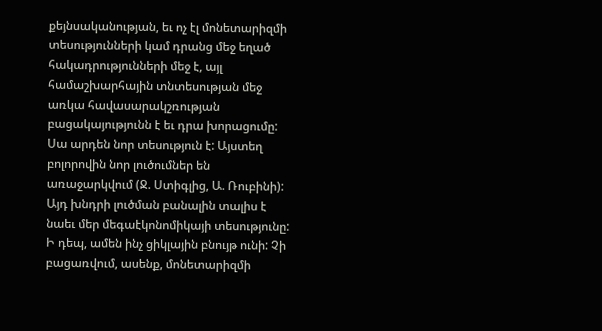քեյնսականության, եւ ոչ էլ մոնետարիզմի տեսությունների կամ դրանց մեջ եղած հակադրությունների մեջ է, այլ համաշխարհային տնտեսության մեջ առկա հավասարակշռության բացակայությունն է եւ դրա խորացումը: Սա արդեն նոր տեսություն է: Այստեղ բոլորովին նոր լուծումներ են առաջարկվում (Ջ. Ստիգլից, Ա. Ռուբինի): Այդ խնդրի լուծման բանալին տալիս է նաեւ մեր մեգաէկոնոմիկայի տեսությունը: Ի դեպ, ամեն ինչ ցիկլային բնույթ ունի: Չի բացառվում, ասենք, մոնետարիզմի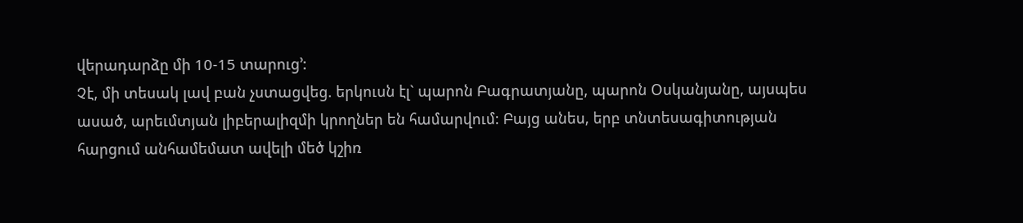վերադարձը մի 10-15 տարուց՚:
Չէ, մի տեսակ լավ բան չստացվեց. երկուսն էլ` պարոն Բագրատյանը, պարոն Օսկանյանը, այսպես ասած, արեւմտյան լիբերալիզմի կրողներ են համարվում: Բայց անես, երբ տնտեսագիտության հարցում անհամեմատ ավելի մեծ կշիռ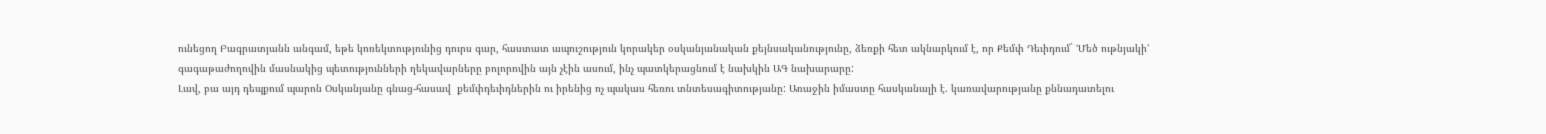ունեցող Բագրատյանն անգամ, եթե կոռեկտությունից դուրս գար, հաստատ ապուշություն կորակեր օսկանյանական քեյնսականությունը, ձեռքի հետ ակնարկում է, որ Քեմփ Դեւիդում` ՙՄեծ ութնյակի՚ գագաթաժողովին մասնակից պետությունների ղեկավարները բոլորովին այն չէին ասում, ինչ պատկերացնում է նախկին ԱԳ նախարարը:
Լավ, բա այդ դեպքում պարոն Օսկանյանը գնաց-հասավ  քեմփդեւիդներին ու իրենից ոչ պակաս հեռու տնտեսագիտությանը: Առաջին իմաստը հասկանալի է. կառավարությանը քննադատելու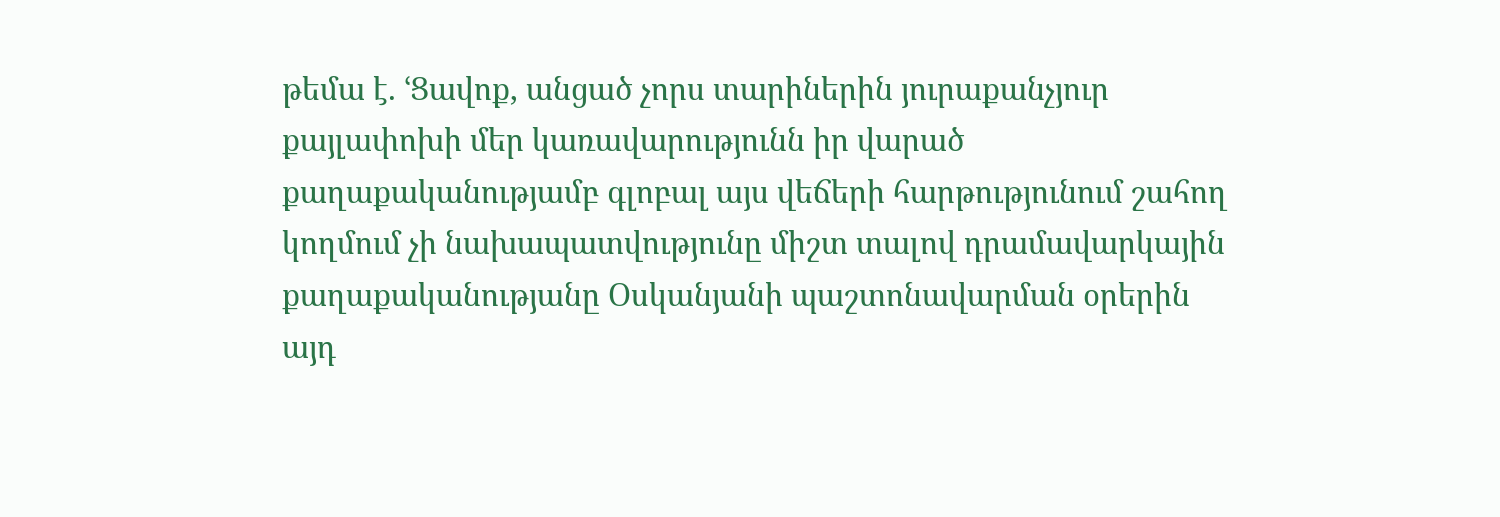թեմա է. ՙՑավոք, անցած չորս տարիներին յուրաքանչյուր քայլափոխի մեր կառավարությունն իր վարած քաղաքականությամբ գլոբալ այս վեճերի հարթությունում շահող կողմում չի նախապատվությունը միշտ տալով դրամավարկային քաղաքականությանը Օսկանյանի պաշտոնավարման օրերին այդ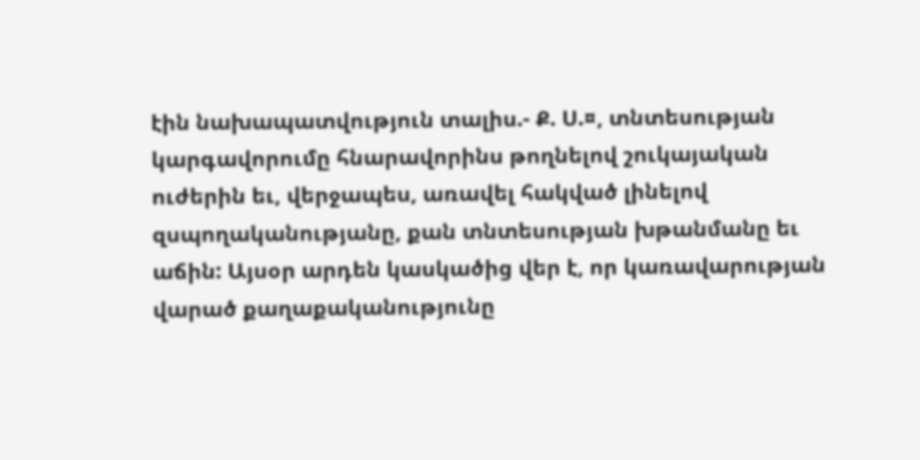էին նախապատվություն տալիս.- Ք. Ս.¤, տնտեսության կարգավորումը հնարավորինս թողնելով շուկայական ուժերին եւ, վերջապես, առավել հակված լինելով զսպողականությանը, քան տնտեսության խթանմանը եւ աճին: Այսօր արդեն կասկածից վեր է, որ կառավարության վարած քաղաքականությունը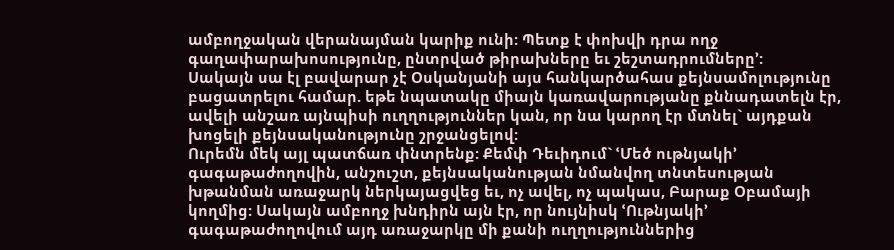ամբողջական վերանայման կարիք ունի: Պետք է փոխվի դրա ողջ գաղափարախոսությունը, ընտրված թիրախները եւ շեշտադրումները՚:
Սակայն սա էլ բավարար չէ Օսկանյանի այս հանկարծահաս քեյնսամոլությունը բացատրելու համար. եթե նպատակը միայն կառավարությանը քննադատելն էր, ավելի անշառ այնպիսի ուղղություններ կան, որ նա կարող էր մտնել` այդքան խոցելի քեյնսականությունը շրջանցելով:
Ուրեմն մեկ այլ պատճառ փնտրենք: Քեմփ Դեւիդում` ՙՄեծ ութնյակի՚ գագաթաժողովին, անշուշտ, քեյնսականության նմանվող տնտեսության խթանման առաջարկ ներկայացվեց եւ, ոչ ավել, ոչ պակաս, Բարաք Օբամայի կողմից: Սակայն ամբողջ խնդիրն այն էր, որ նույնիսկ ՙՈւթնյակի՚ գագաթաժողովում այդ առաջարկը մի քանի ուղղություններից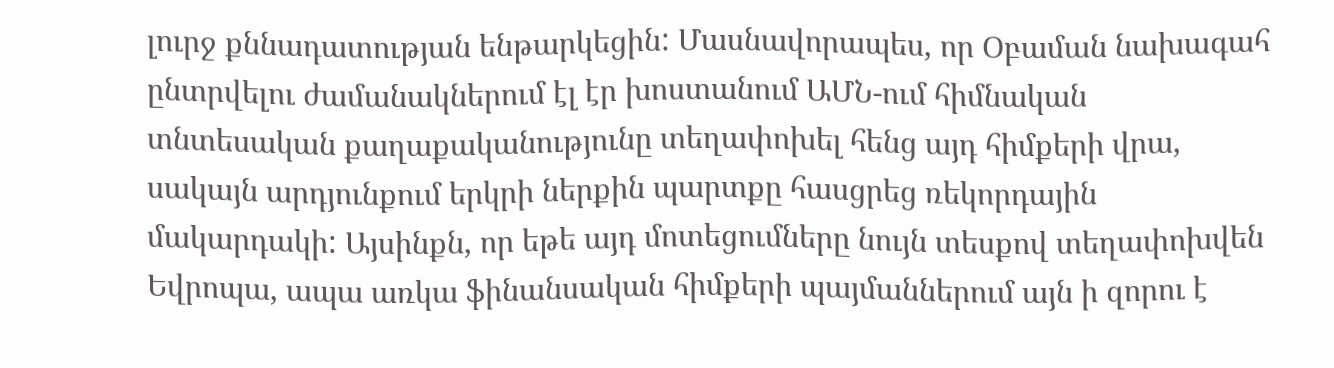լուրջ քննադատության ենթարկեցին: Մասնավորապես, որ Օբաման նախագահ ընտրվելու ժամանակներում էլ էր խոստանում ԱՄՆ-ում հիմնական տնտեսական քաղաքականությունը տեղափոխել հենց այդ հիմքերի վրա, սակայն արդյունքում երկրի ներքին պարտքը հասցրեց ռեկորդային մակարդակի: Այսինքն, որ եթե այդ մոտեցումները նույն տեսքով տեղափոխվեն Եվրոպա, ապա առկա ֆինանսական հիմքերի պայմաններում այն ի զորու է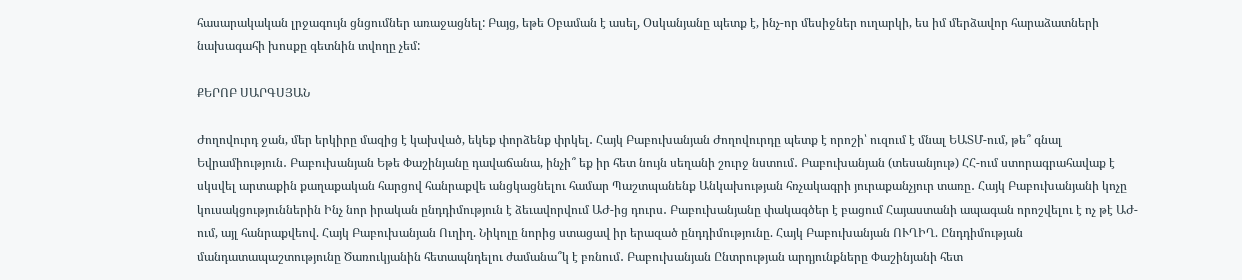հասարակական լրջագույն ցնցումներ առաջացնել: Բայց, եթե Օբաման է ասել, Օսկանյանը պետք է, ինչ-որ մեսիջներ ուղարկի, ես իմ մերձավոր հարաձատների նախագահի խոսքը գետնին տվողը չեմ:

ՔԵՐՈԲ ՍԱՐԳՍՅԱՆ

Ժողովուրդ ջան, մեր երկիրը մազից է կախված, եկեք փորձենք փրկել․ Հայկ Բաբուխանյան Ժողովուրդը պետք է որոշի՝ ուզում է մնալ ԵԱՏՄ-ում, թե՞ գնալ Եվրամիություն․ Բաբուխանյան Եթե Փաշինյանը դավաճանա, ինչի՞ եք իր հետ նույն սեղանի շուրջ նստում․ Բաբուխանյան (տեսանյութ) ՀՀ-ում ստորագրահավաք է սկսվել արտաքին քաղաքական հարցով հանրաքվե անցկացնելու համար Պաշտպանենք Անկախության հռչակագրի յուրաքանչյուր տառը․ Հայկ Բաբուխանյանի կոչը կուսակցություններին Ինչ նոր իրական ընդդիմություն է ձեւավորվում ԱԺ-ից դուրս․ Բաբուխանյանը փակագծեր է բացում Հայաստանի ապագան որոշվելու է ոչ թէ ԱԺ-ում, այլ հանրաքվեով. Հայկ Բաբուխանյան Ուղիղ. Նիկոլը նորից ստացավ իր երազած ընդդիմությունը. Հայկ Բաբուխանյան ՈՒՂԻՂ. Ընդդիմության մանդատապաշտությունը Ծառուկյանին հետապնդելու ժամանա՞կ է բռնում․ Բաբուխանյան Ընտրության արդյունքները Փաշինյանի հետ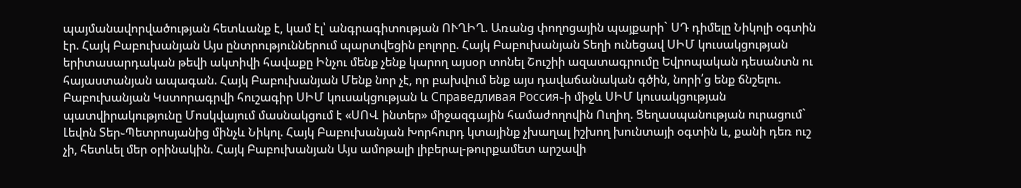պայմանավորվածության հետևանք է, կամ էլ՝ անգրագիտության ՈՒՂԻՂ. Առանց փողոցային պայքարի` ՍԴ դիմելը Նիկոլի օգտին էր. Հայկ Բաբուխանյան Այս ընտրություններում պարտվեցին բոլորը. Հայկ Բաբուխանյան Տեղի ունեցավ ՍԻՄ կուսակցության երիտասարդական թեվի ակտիվի հավաքը Ինչու մենք չենք կարող այսօր տոնել Շուշիի ազատագրումը Եվրոպական դեսանտն ու հայաստանյան ապագան. Հայկ Բաբուխանյան Մենք նոր չէ, որ բախվում ենք այս դավաճանական գծին, նորի՛ց ենք ճնշելու. Բաբուխանյան Կստորագրվի հուշագիր ՍԻՄ կուսակցության և Справедливая Россия֊ի միջև ՍԻՄ կուսակցության պատվիրակությունը Մոսկվայում մասնակցում է «ՍՈՎ ինտեր» միջազգային համաժողովին Ուղիղ. Ցեղասպանության ուրացում` Լեվոն Տեր֊Պետրոսյանից մինչև Նիկոլ. Հայկ Բաբուխանյան Խորհուրդ կտայինք չխաղալ իշխող խունտայի օգտին և, քանի դեռ ուշ չի, հետևել մեր օրինակին. Հայկ Բաբուխանյան Այս ամոթալի լիբերալ-թուրքամետ արշավի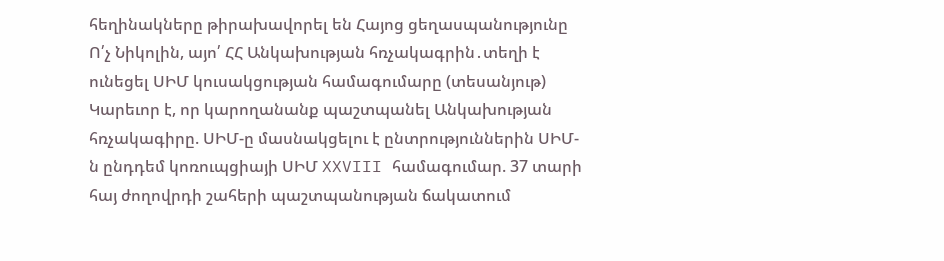հեղինակները թիրախավորել են Հայոց ցեղասպանությունը Ո՛չ Նիկոլին, այո՛ ՀՀ Անկախության հռչակագրին․տեղի է ունեցել ՍԻՄ կուսակցության համագումարը (տեսանյութ) Կարեւոր է, որ կարողանանք պաշտպանել Անկախության հռչակագիրը. ՍԻՄ-ը մասնակցելու է ընտրություններին ՍԻՄ-ն ընդդեմ կոռուպցիայի ՍԻՄ XXVIII համագումար. 37 տարի հայ ժողովրդի շահերի պաշտպանության ճակատում